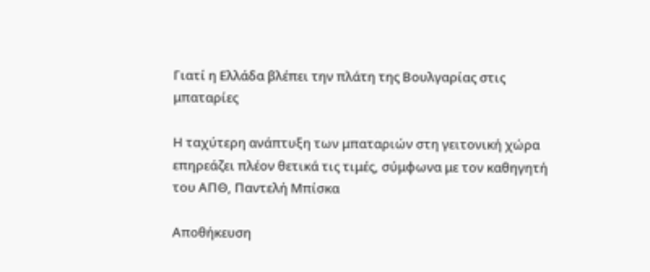Γιατί η Ελλάδα βλέπει την πλάτη της Βουλγαρίας στις μπαταρίες

Η ταχύτερη ανάπτυξη των μπαταριών στη γειτονική χώρα επηρεάζει πλέον θετικά τις τιμές, σύμφωνα με τον καθηγητή του ΑΠΘ, Παντελή Μπίσκα

Αποθήκευση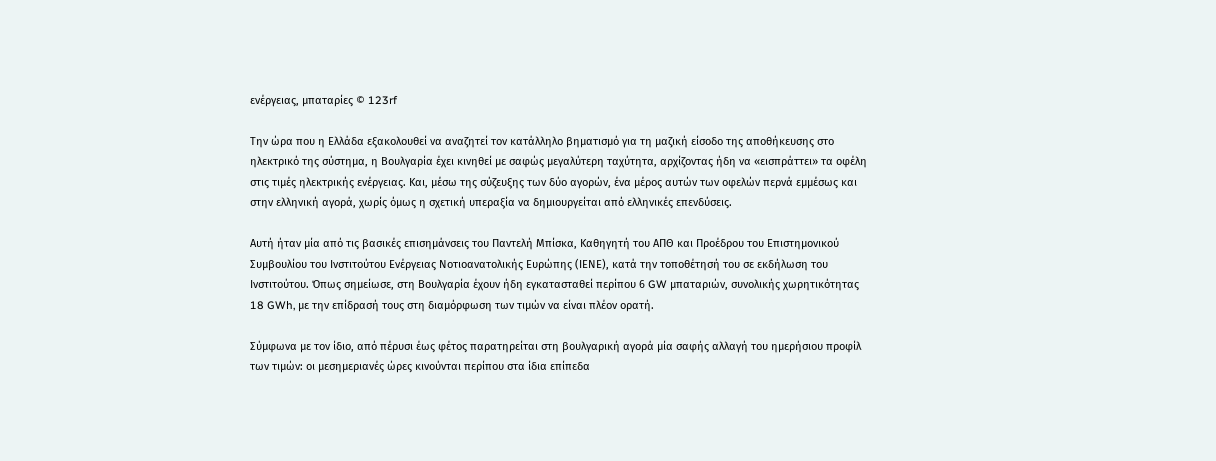ενέργειας, μπαταρίες © 123rf

Την ώρα που η Ελλάδα εξακολουθεί να αναζητεί τον κατάλληλο βηματισμό για τη μαζική είσοδο της αποθήκευσης στο ηλεκτρικό της σύστημα, η Βουλγαρία έχει κινηθεί με σαφώς μεγαλύτερη ταχύτητα, αρχίζοντας ήδη να «εισπράττει» τα οφέλη στις τιμές ηλεκτρικής ενέργειας. Και, μέσω της σύζευξης των δύο αγορών, ένα μέρος αυτών των οφελών περνά εμμέσως και στην ελληνική αγορά, χωρίς όμως η σχετική υπεραξία να δημιουργείται από ελληνικές επενδύσεις.

Αυτή ήταν μία από τις βασικές επισημάνσεις του Παντελή Μπίσκα, Καθηγητή του ΑΠΘ και Προέδρου του Επιστημονικού Συμβουλίου του Ινστιτούτου Ενέργειας Νοτιοανατολικής Ευρώπης (ΙΕΝΕ), κατά την τοποθέτησή του σε εκδήλωση του Ινστιτούτου. Όπως σημείωσε, στη Βουλγαρία έχουν ήδη εγκατασταθεί περίπου 6 GW μπαταριών, συνολικής χωρητικότητας 18 GWh, με την επίδρασή τους στη διαμόρφωση των τιμών να είναι πλέον ορατή.

Σύμφωνα με τον ίδιο, από πέρυσι έως φέτος παρατηρείται στη βουλγαρική αγορά μία σαφής αλλαγή του ημερήσιου προφίλ των τιμών: οι μεσημεριανές ώρες κινούνται περίπου στα ίδια επίπεδα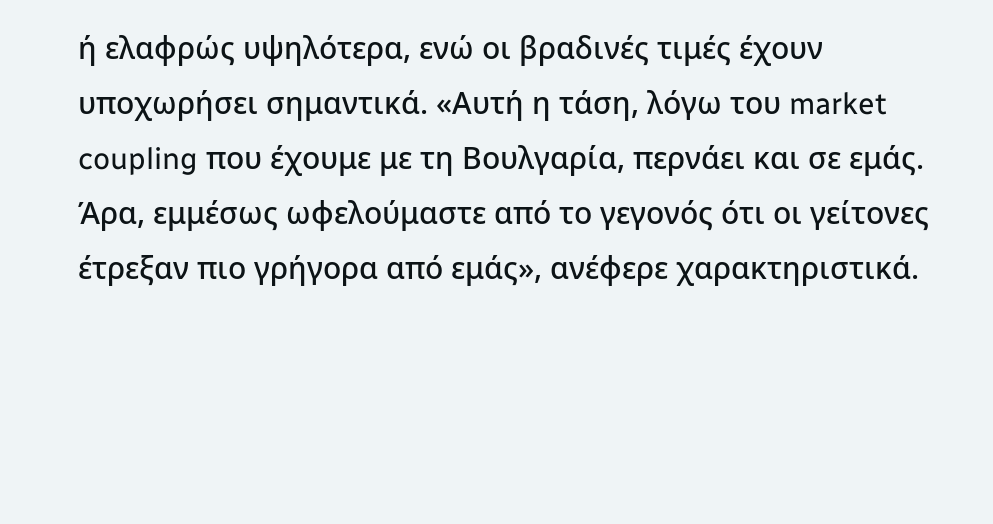ή ελαφρώς υψηλότερα, ενώ οι βραδινές τιμές έχουν υποχωρήσει σημαντικά. «Αυτή η τάση, λόγω του market coupling που έχουμε με τη Βουλγαρία, περνάει και σε εμάς. Άρα, εμμέσως ωφελούμαστε από το γεγονός ότι οι γείτονες έτρεξαν πιο γρήγορα από εμάς», ανέφερε χαρακτηριστικά.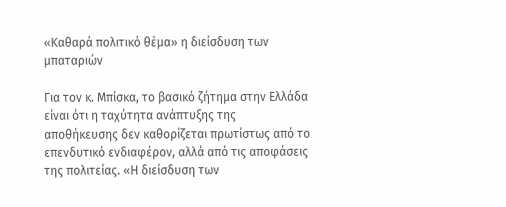«Καθαρά πολιτικό θέμα» η διείσδυση των μπαταριών

Για τον κ. Μπίσκα, το βασικό ζήτημα στην Ελλάδα είναι ότι η ταχύτητα ανάπτυξης της αποθήκευσης δεν καθορίζεται πρωτίστως από το επενδυτικό ενδιαφέρον, αλλά από τις αποφάσεις της πολιτείας. «Η διείσδυση των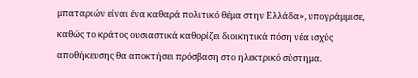μπαταριών είναι ένα καθαρά πολιτικό θέμα στην Ελλάδα», υπογράμμισε, καθώς το κράτος ουσιαστικά καθορίζει διοικητικά πόση νέα ισχύς αποθήκευσης θα αποκτήσει πρόσβαση στο ηλεκτρικό σύστημα.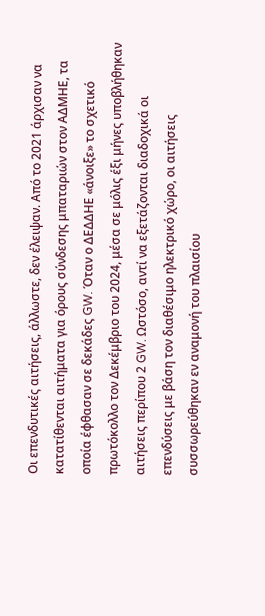Οι επενδυτικές αιτήσεις, άλλωστε, δεν έλειψαν. Από το 2021 άρχισαν να κατατίθενται αιτήματα για όρους σύνδεσης μπαταριών στον ΑΔΜΗΕ, τα οποία έφθασαν σε δεκάδες GW. Όταν ο ΔΕΔΔΗΕ «άνοιξε» το σχετικό πρωτόκολλο τον Δεκέμβριο του 2024, μέσα σε μόλις έξι μήνες υποβλήθηκαν αιτήσεις περίπου 2 GW. Ωστόσο, αντί να εξετάζονται διαδοχικά οι επενδύσεις με βάση τον διαθέσιμο ηλεκτρικό χώρο, οι αιτήσεις συσσωρεύθηκαν εν αναμονή του πλαισίου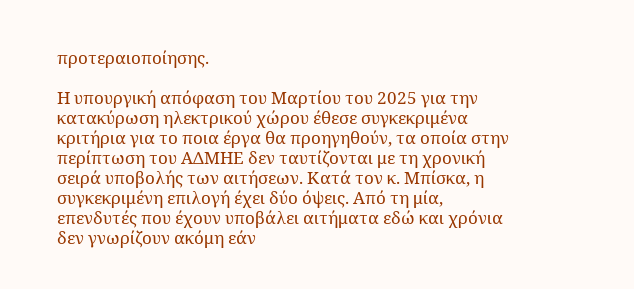προτεραιοποίησης.

Η υπουργική απόφαση του Μαρτίου του 2025 για την κατακύρωση ηλεκτρικού χώρου έθεσε συγκεκριμένα κριτήρια για το ποια έργα θα προηγηθούν, τα οποία στην περίπτωση του ΑΔΜΗΕ δεν ταυτίζονται με τη χρονική σειρά υποβολής των αιτήσεων. Κατά τον κ. Μπίσκα, η συγκεκριμένη επιλογή έχει δύο όψεις. Από τη μία, επενδυτές που έχουν υποβάλει αιτήματα εδώ και χρόνια δεν γνωρίζουν ακόμη εάν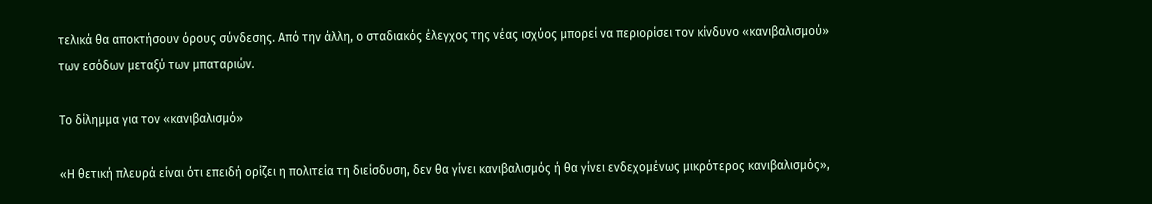τελικά θα αποκτήσουν όρους σύνδεσης. Από την άλλη, ο σταδιακός έλεγχος της νέας ισχύος μπορεί να περιορίσει τον κίνδυνο «κανιβαλισμού» των εσόδων μεταξύ των μπαταριών.

Το δίλημμα για τον «κανιβαλισμό»

«Η θετική πλευρά είναι ότι επειδή ορίζει η πολιτεία τη διείσδυση, δεν θα γίνει κανιβαλισμός ή θα γίνει ενδεχομένως μικρότερος κανιβαλισμός»,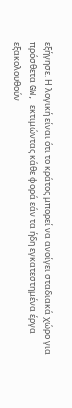εξήγησε. Η λογική είναι ότι το κράτος μπορεί να ανοίγει σταδιακά χώρο για πρόσθετα GW, εκτιμώντας κάθε φορά εάν τα ήδη εγκατεστημένα έργα εξακολουθούν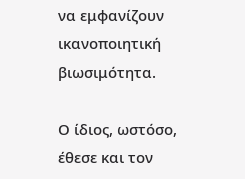να εμφανίζουν ικανοποιητική βιωσιμότητα.

Ο ίδιος, ωστόσο, έθεσε και τον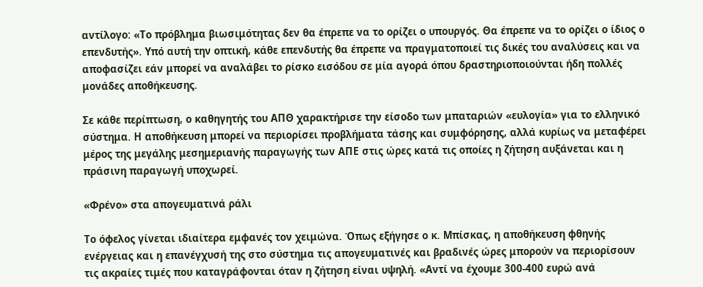αντίλογο: «Το πρόβλημα βιωσιμότητας δεν θα έπρεπε να το ορίζει ο υπουργός. Θα έπρεπε να το ορίζει ο ίδιος ο επενδυτής». Υπό αυτή την οπτική, κάθε επενδυτής θα έπρεπε να πραγματοποιεί τις δικές του αναλύσεις και να αποφασίζει εάν μπορεί να αναλάβει το ρίσκο εισόδου σε μία αγορά όπου δραστηριοποιούνται ήδη πολλές μονάδες αποθήκευσης.

Σε κάθε περίπτωση, ο καθηγητής του ΑΠΘ χαρακτήρισε την είσοδο των μπαταριών «ευλογία» για το ελληνικό σύστημα. Η αποθήκευση μπορεί να περιορίσει προβλήματα τάσης και συμφόρησης, αλλά κυρίως να μεταφέρει μέρος της μεγάλης μεσημεριανής παραγωγής των ΑΠΕ στις ώρες κατά τις οποίες η ζήτηση αυξάνεται και η πράσινη παραγωγή υποχωρεί.

«Φρένο» στα απογευματινά ράλι

Το όφελος γίνεται ιδιαίτερα εμφανές τον χειμώνα. Όπως εξήγησε ο κ. Μπίσκας, η αποθήκευση φθηνής ενέργειας και η επανέγχυσή της στο σύστημα τις απογευματινές και βραδινές ώρες μπορούν να περιορίσουν τις ακραίες τιμές που καταγράφονται όταν η ζήτηση είναι υψηλή. «Αντί να έχουμε 300-400 ευρώ ανά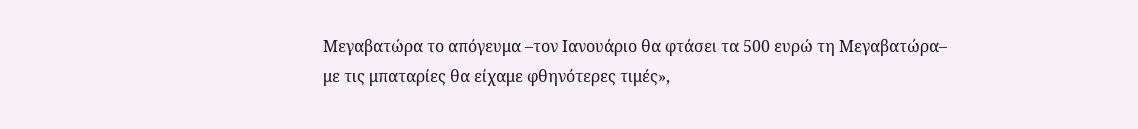Μεγαβατώρα το απόγευμα –τον Ιανουάριο θα φτάσει τα 500 ευρώ τη Μεγαβατώρα– με τις μπαταρίες θα είχαμε φθηνότερες τιμές»,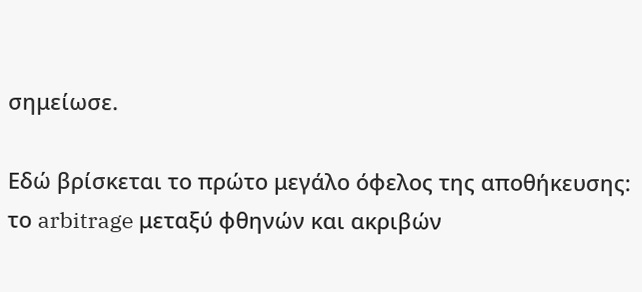σημείωσε.

Εδώ βρίσκεται το πρώτο μεγάλο όφελος της αποθήκευσης: το arbitrage μεταξύ φθηνών και ακριβών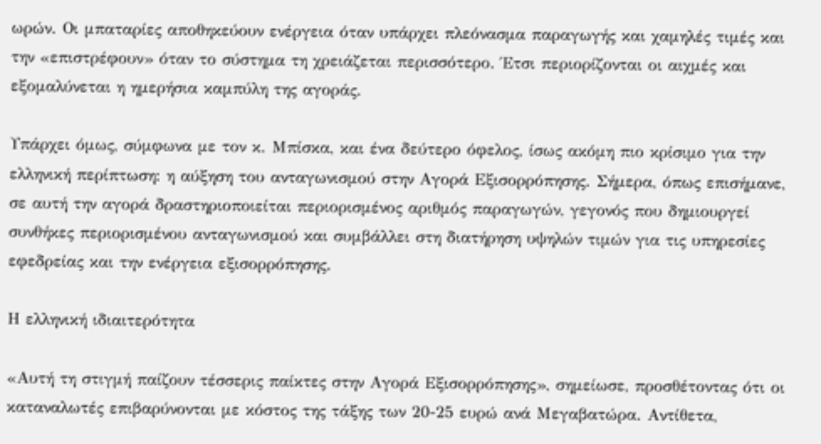ωρών. Οι μπαταρίες αποθηκεύουν ενέργεια όταν υπάρχει πλεόνασμα παραγωγής και χαμηλές τιμές και την «επιστρέφουν» όταν το σύστημα τη χρειάζεται περισσότερο. Έτσι περιορίζονται οι αιχμές και εξομαλύνεται η ημερήσια καμπύλη της αγοράς.

Υπάρχει όμως, σύμφωνα με τον κ. Μπίσκα, και ένα δεύτερο όφελος, ίσως ακόμη πιο κρίσιμο για την ελληνική περίπτωση: η αύξηση του ανταγωνισμού στην Αγορά Εξισορρόπησης. Σήμερα, όπως επισήμανε, σε αυτή την αγορά δραστηριοποιείται περιορισμένος αριθμός παραγωγών, γεγονός που δημιουργεί συνθήκες περιορισμένου ανταγωνισμού και συμβάλλει στη διατήρηση υψηλών τιμών για τις υπηρεσίες εφεδρείας και την ενέργεια εξισορρόπησης.

Η ελληνική ιδιαιτερότητα

«Αυτή τη στιγμή παίζουν τέσσερις παίκτες στην Αγορά Εξισορρόπησης», σημείωσε, προσθέτοντας ότι οι καταναλωτές επιβαρύνονται με κόστος της τάξης των 20-25 ευρώ ανά Μεγαβατώρα. Αντίθετα,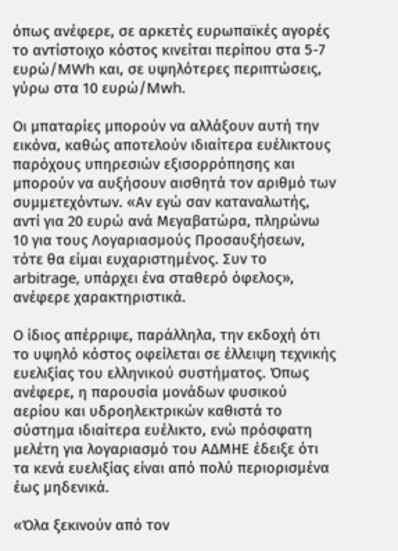όπως ανέφερε, σε αρκετές ευρωπαϊκές αγορές το αντίστοιχο κόστος κινείται περίπου στα 5-7 ευρώ/MWh και, σε υψηλότερες περιπτώσεις, γύρω στα 10 ευρώ/Mwh.

Οι μπαταρίες μπορούν να αλλάξουν αυτή την εικόνα, καθώς αποτελούν ιδιαίτερα ευέλικτους παρόχους υπηρεσιών εξισορρόπησης και μπορούν να αυξήσουν αισθητά τον αριθμό των συμμετεχόντων. «Αν εγώ σαν καταναλωτής, αντί για 20 ευρώ ανά Μεγαβατώρα, πληρώνω 10 για τους Λογαριασμούς Προσαυξήσεων, τότε θα είμαι ευχαριστημένος. Συν το arbitrage, υπάρχει ένα σταθερό όφελος», ανέφερε χαρακτηριστικά.

Ο ίδιος απέρριψε, παράλληλα, την εκδοχή ότι το υψηλό κόστος οφείλεται σε έλλειψη τεχνικής ευελιξίας του ελληνικού συστήματος. Όπως ανέφερε, η παρουσία μονάδων φυσικού αερίου και υδροηλεκτρικών καθιστά το σύστημα ιδιαίτερα ευέλικτο, ενώ πρόσφατη μελέτη για λογαριασμό του ΑΔΜΗΕ έδειξε ότι τα κενά ευελιξίας είναι από πολύ περιορισμένα έως μηδενικά.

«Όλα ξεκινούν από τον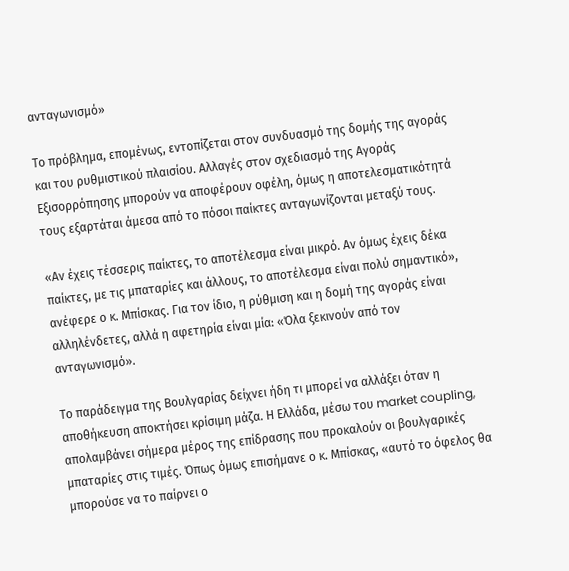ανταγωνισμό»

Το πρόβλημα, επομένως, εντοπίζεται στον συνδυασμό της δομής της αγοράς και του ρυθμιστικού πλαισίου. Αλλαγές στον σχεδιασμό της Αγοράς Εξισορρόπησης μπορούν να αποφέρουν οφέλη, όμως η αποτελεσματικότητά τους εξαρτάται άμεσα από το πόσοι παίκτες ανταγωνίζονται μεταξύ τους.

«Αν έχεις τέσσερις παίκτες, το αποτέλεσμα είναι μικρό. Αν όμως έχεις δέκα παίκτες, με τις μπαταρίες και άλλους, το αποτέλεσμα είναι πολύ σημαντικό», ανέφερε ο κ. Μπίσκας. Για τον ίδιο, η ρύθμιση και η δομή της αγοράς είναι αλληλένδετες, αλλά η αφετηρία είναι μία: «Όλα ξεκινούν από τον ανταγωνισμό».

Το παράδειγμα της Βουλγαρίας δείχνει ήδη τι μπορεί να αλλάξει όταν η αποθήκευση αποκτήσει κρίσιμη μάζα. Η Ελλάδα, μέσω του market coupling, απολαμβάνει σήμερα μέρος της επίδρασης που προκαλούν οι βουλγαρικές μπαταρίες στις τιμές. Όπως όμως επισήμανε ο κ. Μπίσκας, «αυτό το όφελος θα μπορούσε να το παίρνει ο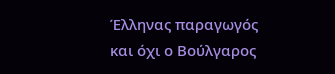Έλληνας παραγωγός και όχι ο Βούλγαρος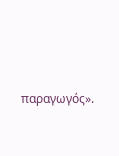παραγωγός».